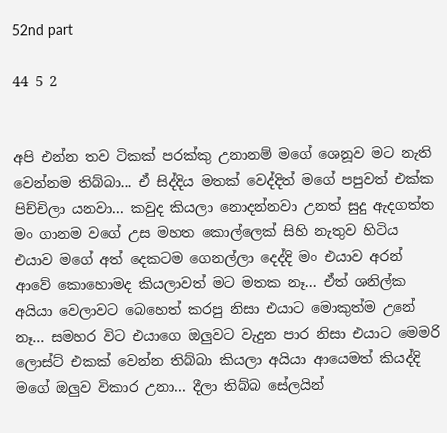52nd part

44 5 2


අපි එන්න තව ටිකක් පරක්කු උනානම් මගේ ශෙනූව මට නැති වෙන්නම තිබ්බා... ඒ සිද්දිය මතක් වෙද්දිත් මගේ පපුවත් එක්ක පිච්චිලා යනවා... කවුද කියලා නොදන්නවා උනත් සුදු ඇදගත්ත මං ගානම වගේ උස මහත කොල්ලෙක් සිහි නැතුව හිටිය එයාව මගේ අත් දෙකටම ගෙනල්ලා දෙද්දි මං එයාව අරන් ආවේ කොහොමද කියලාවත් මට මතක නෑ... ඒත් ශනිල්ක අයියා වෙලාවට බෙහෙත් කරපු නිසා එයාට මොකුත්ම උනේ නෑ... සමහර විට එයාගෙ ඔලුවට වැදුන පාර නිසා එයාට මෙමරි ලොස්ට් එකක් වෙන්න තිබ්බා කියලා අයියා ආයෙමත් කියද්දි මගේ ඔලුව විකාර උනා... දීලා තිබ්බ සේලයින්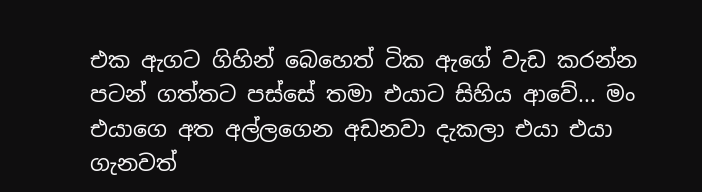එක ඇගට ගිහින් බෙහෙත් ටික ඇගේ වැඩ කරන්න පටන් ගත්තට පස්සේ තමා එයාට සිහිය ආවේ... මං එයාගෙ අත අල්ලගෙන අඩනවා දැකලා එයා එයා ගැනවත්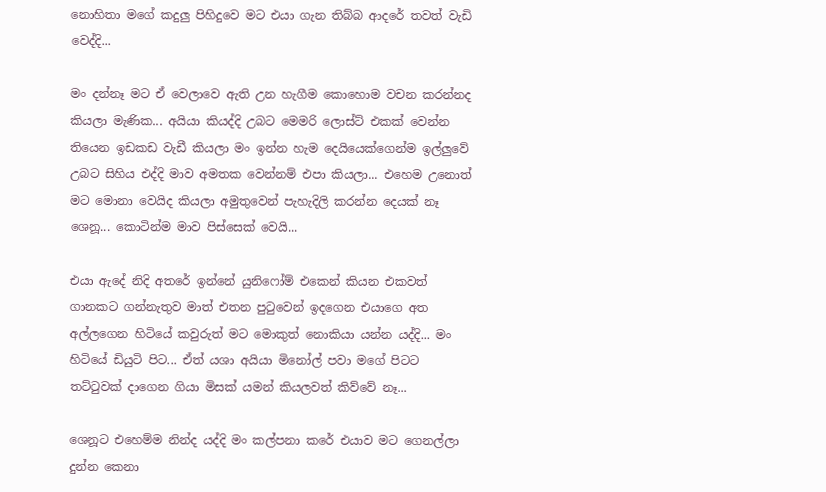නොහිතා මගේ කදුලු පිහිදුවෙ මට එයා ගැන තිබ්බ ආදරේ තවත් වැඩි වෙද්දි...

මං දන්නෑ මට ඒ වෙලාවෙ ඇති උන හැගීම කොහොම වචන කරන්නද කියලා මැණික... අයියා කියද්දි උබට මෙමරි ලොස්ට් එකක් වෙන්න තියෙන ඉඩකඩ වැඩී කියලා මං ඉන්න හැම දෙයියෙක්ගෙන්ම ඉල්ලුවේ උබට සිහිය එද්දි මාව අමතක වෙන්නම් එපා කියලා... එහෙම උනොත් මට මොනා වෙයිද කියලා අමුතුවෙන් පැහැදිලි කරන්න දෙයක් නෑ ශෙනූ... කොටින්ම මාව පිස්සෙක් වෙයි...

එයා ඇදේ නිදි අතරේ ඉන්නේ යුනිෆෝම් එකෙන් කියන එකවත් ගානකට ගන්නැතුව මාත් එතන පුටුවෙන් ඉදගෙන එයාගෙ අත අල්ලගෙන හිටියේ කවුරුත් මට මොකුත් නොකියා යන්න යද්දි... මං හිටියේ ඩියුටි පිට... ඒත් යශා අයියා මිනෝල් පවා මගේ පිටට තට්ටුවක් දාගෙන ගියා මිසක් යමන් කියලවත් කිව්වේ නෑ...

ශෙනූට එහෙම්ම නින්ද යද්දි මං කල්පනා කරේ එයාව මට ගෙනල්ලා දුන්න කෙනා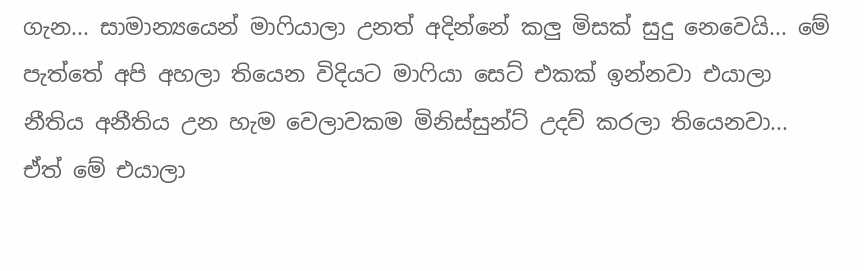ගැන... සාමාන්‍යයෙන් මාෆියාලා උනත් අදින්නේ කලු මිසක් සුදු නෙවෙයි... මේ පැත්තේ අපි අහලා තියෙන විදියට මාෆියා සෙට් එකක් ඉන්නවා එයාලා නීතිය අනීතිය උන හැම වෙලාවකම මිනිස්සුන්ට් උදව් කරලා තියෙනවා... ඒත් මේ එයාලා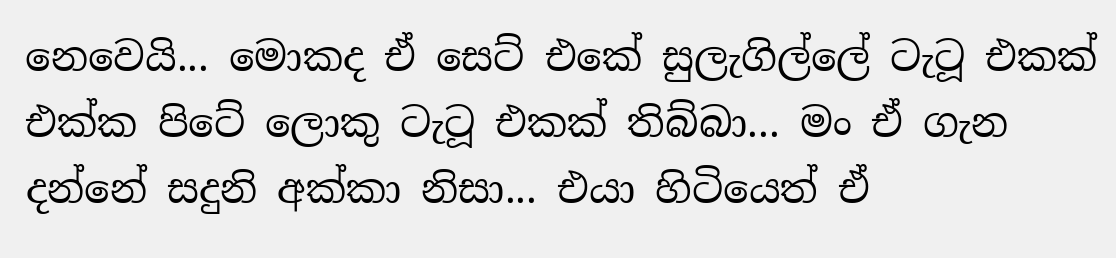නෙවෙයි... මොකද ඒ සෙට් එකේ සුලැගිල්ලේ ටැටූ එකක් එක්ක පිටේ ලොකු ටැටූ එකක් තිබ්බා... මං ඒ ගැන දන්නේ සදුනි අක්කා නිසා... එයා හිටියෙත් ඒ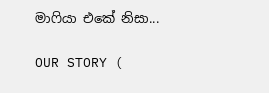මාෆියා එකේ නිසා...

OUR STORY (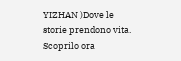YIZHAN )Dove le storie prendono vita. Scoprilo ora